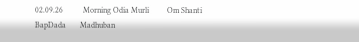02.09.26          Morning Odia Murli         Om Shanti         BapDada       Madhuban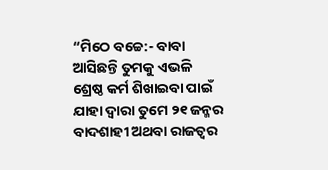“ମିଠେ ବଚ୍ଚେ:- ବାବା ଆସିଛନ୍ତି ତୁମକୁ ଏଭଳି ଶ୍ରେଷ୍ଠ କର୍ମ ଶିଖାଇବା ପାଇଁ ଯାହା ଦ୍ୱାରା ତୁମେ ୨୧ ଜନ୍ମର ବାଦଶାହୀ ଅଥବା ରାଜତ୍ୱର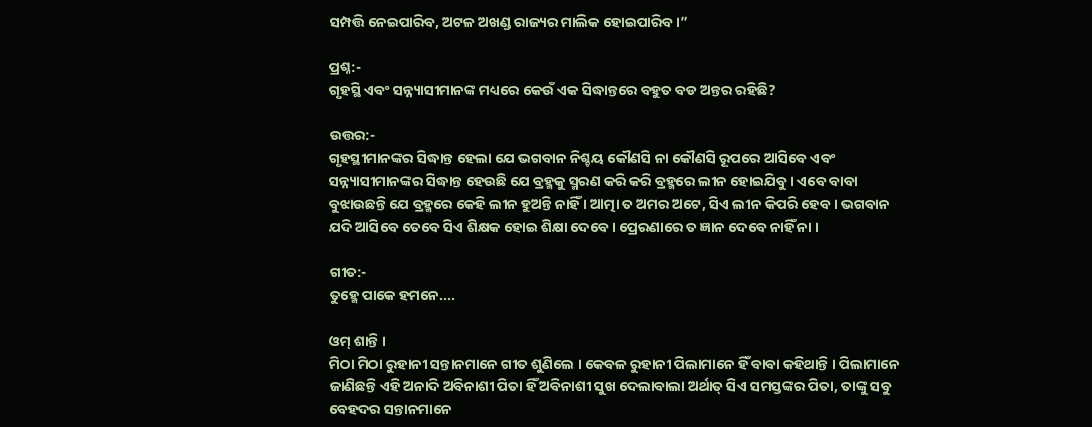ସମ୍ପତ୍ତି ନେଇପାରିବ, ଅଟଳ ଅଖଣ୍ଡ ରାଜ୍ୟର ମାଲିକ ହୋଇପାରିବ ।”

ପ୍ରଶ୍ନ:-
ଗୃହସ୍ଥି ଏବଂ ସନ୍ନ୍ୟାସୀମାନଙ୍କ ମଧ୍ୟରେ କେଉଁ ଏକ ସିଦ୍ଧାନ୍ତରେ ବହୁତ ବଡ ଅନ୍ତର ରହିଛି?

ଉତ୍ତର:-
ଗୃହସ୍ଥୀମାନଙ୍କର ସିଦ୍ଧାନ୍ତ ହେଲା ଯେ ଭଗବାନ ନିଶ୍ଚୟ କୌଣସି ନା କୌଣସି ରୂପରେ ଆସିବେ ଏବଂ ସନ୍ନ୍ୟାସୀମାନଙ୍କର ସିଦ୍ଧାନ୍ତ ହେଉଛି ଯେ ବ୍ରହ୍ମକୁ ସ୍ମରଣ କରି କରି ବ୍ରହ୍ମରେ ଲୀନ ହୋଇଯିବୁ । ଏବେ ବାବା ବୁଝାଉଛନ୍ତି ଯେ ବ୍ରହ୍ମରେ କେହି ଲୀନ ହୁଅନ୍ତି ନାହିଁ । ଆତ୍ମା ତ ଅମର ଅଟେ, ସିଏ ଲୀନ କିପରି ହେବ । ଭଗବାନ ଯଦି ଆସିବେ ତେବେ ସିଏ ଶିକ୍ଷକ ହୋଇ ଶିକ୍ଷା ଦେବେ । ପ୍ରେରଣାରେ ତ ଜ୍ଞାନ ଦେବେ ନାହିଁ ନା ।

ଗୀତ:-
ତୁହ୍ମେ ପାକେ ହମନେ....

ଓମ୍ ଶାନ୍ତି ।
ମିଠା ମିଠା ରୁହାନୀ ସନ୍ତାନମାନେ ଗୀତ ଶୁଣିଲେ । କେବଳ ରୁହାନୀ ପିଲାମାନେ ହିଁ ବାବା କହିଥାନ୍ତି । ପିଲାମାନେ ଜାଣିଛନ୍ତି ଏହି ଅନାଦି ଅବିନାଶୀ ପିତା ହିଁ ଅବିନାଶୀ ସୁଖ ଦେଲାବାଲା ଅର୍ଥାତ୍ ସିଏ ସମସ୍ତଙ୍କର ପିତା, ତାଙ୍କୁ ସବୁ ବେହଦର ସନ୍ତାନମାନେ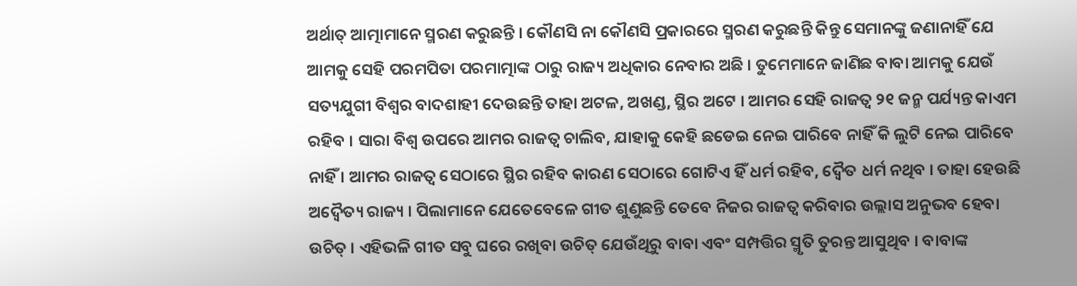ଅର୍ଥାତ୍ ଆତ୍ମାମାନେ ସ୍ମରଣ କରୁଛନ୍ତି । କୌଣସି ନା କୌଣସି ପ୍ରକାରରେ ସ୍ମରଣ କରୁଛନ୍ତି କିନ୍ତୁ ସେମାନଙ୍କୁ ଜଣାନାହିଁ ଯେ ଆମକୁ ସେହି ପରମପିତା ପରମାତ୍ମାଙ୍କ ଠାରୁ ରାଜ୍ୟ ଅଧିକାର ନେବାର ଅଛି । ତୁମେମାନେ ଜାଣିଛ ବାବା ଆମକୁ ଯେଉଁ ସତ୍ୟଯୁଗୀ ବିଶ୍ୱର ବାଦଶାହୀ ଦେଉଛନ୍ତି ତାହା ଅଟଳ, ଅଖଣ୍ଡ, ସ୍ଥିର ଅଟେ । ଆମର ସେହି ରାଜତ୍ୱ ୨୧ ଜନ୍ମ ପର୍ଯ୍ୟନ୍ତ କାଏମ ରହିବ । ସାରା ବିଶ୍ୱ ଉପରେ ଆମର ରାଜତ୍ୱ ଚାଲିବ, ଯାହାକୁ କେହି ଛଡେଇ ନେଇ ପାରିବେ ନାହିଁ କି ଲୁଟି ନେଇ ପାରିବେ ନାହିଁ । ଆମର ରାଜତ୍ୱ ସେଠାରେ ସ୍ଥିର ରହିବ କାରଣ ସେଠାରେ ଗୋଟିଏ ହିଁ ଧର୍ମ ରହିବ, ଦ୍ୱୈତ ଧର୍ମ ନଥିବ । ତାହା ହେଉଛି ଅଦ୍ୱୈତ୍ୟ ରାଜ୍ୟ । ପିଲାମାନେ ଯେତେବେଳେ ଗୀତ ଶୁଣୁଛନ୍ତି ତେବେ ନିଜର ରାଜତ୍ୱ କରିବାର ଉଲ୍ଲାସ ଅନୁଭବ ହେବା ଉଚିତ୍ । ଏହିଭଳି ଗୀତ ସବୁ ଘରେ ରଖିବା ଉଚିତ୍ ଯେଉଁଥିରୁ ବାବା ଏବଂ ସମ୍ପତ୍ତିର ସ୍ମୃତି ତୁରନ୍ତ ଆସୁଥିବ । ବାବାଙ୍କ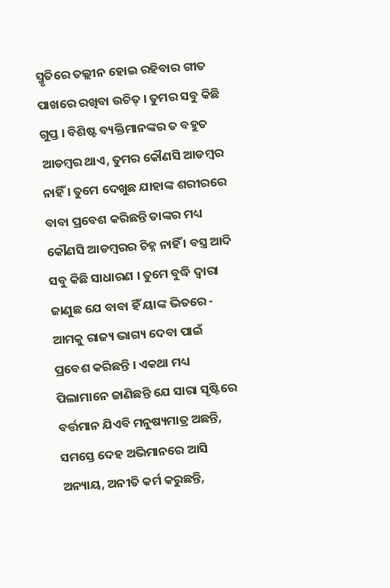ସ୍ମୃତିରେ ତଲ୍ଲୀନ ହୋଇ ରହିବାର ଗୀତ ପାଖରେ ରଖିବା ଉଚିତ୍ । ତୁମର ସବୁ କିଛି ଗୁପ୍ତ । ବିଶିଷ୍ଟ ବ୍ୟକ୍ତିମାନଙ୍କର ତ ବହୁତ ଆଡମ୍ବର ଥାଏ, ତୁମର କୌଣସି ଆଡମ୍ବର ନାହିଁ । ତୁମେ ଦେଖୁଛ ଯାହାଙ୍କ ଶରୀରରେ ବାବା ପ୍ରବେଶ କରିଛନ୍ତି ତାଙ୍କର ମଧ୍ୟ କୌଣସି ଆଡମ୍ବରର ଚିହ୍ନ ନାହିଁ । ବସ୍ତ୍ର ଆଦି ସବୁ କିଛି ସାଧାରଣ । ତୁମେ ବୁଦ୍ଧି ଦ୍ୱାରା ଜାଣୁଛ ଯେ ବାବା ହିଁ ୟାଙ୍କ ଭିତରେ - ଆମକୁ ରାଜ୍ୟ ଭାଗ୍ୟ ଦେବା ପାଇଁ ପ୍ରବେଶ କରିଛନ୍ତି । ଏକଥା ମଧ୍ୟ ପିଲାମାନେ ଜାଣିଛନ୍ତି ଯେ ସାରା ସୃଷ୍ଟିରେ ବର୍ତ୍ତମାନ ଯିଏବି ମନୁଷ୍ୟମାତ୍ର ଅଛନ୍ତି, ସମସ୍ତେ ଦେହ ଅଭିମାନରେ ଆସି ଅନ୍ୟାୟ, ଅନୀତି କର୍ମ କରୁଛନ୍ତି,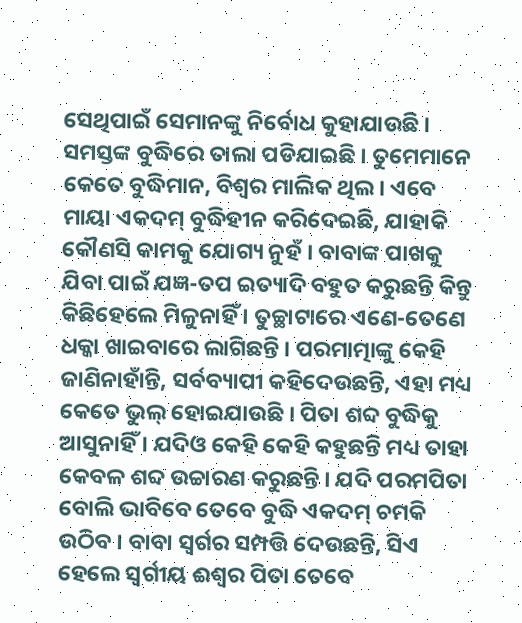ସେଥିପାଇଁ ସେମାନଙ୍କୁ ନିର୍ବୋଧ କୁହାଯାଉଛି । ସମସ୍ତଙ୍କ ବୁଦ୍ଧିରେ ତାଲା ପଡିଯାଇଛି । ତୁମେମାନେ କେତେ ବୁଦ୍ଧିମାନ, ବିଶ୍ୱର ମାଲିକ ଥିଲ । ଏବେ ମାୟା ଏକଦମ୍ ବୁଦ୍ଧିହୀନ କରିଦେଇଛି, ଯାହାକି କୌଣସି କାମକୁ ଯୋଗ୍ୟ ନୁହଁ । ବାବାଙ୍କ ପାଖକୁ ଯିବା ପାଇଁ ଯଜ୍ଞ-ତପ ଇତ୍ୟାଦି ବହୁତ କରୁଛନ୍ତି କିନ୍ତୁ କିଛିହେଲେ ମିଳୁନାହିଁ । ତୁଚ୍ଛାଟାରେ ଏଣେ-ତେଣେ ଧକ୍କା ଖାଇବାରେ ଲାଗିଛନ୍ତି । ପରମାତ୍ମାଙ୍କୁ କେହି ଜାଣିନାହାଁନ୍ତି, ସର୍ବବ୍ୟାପୀ କହିଦେଉଛନ୍ତି, ଏହା ମଧ୍ୟ କେତେ ଭୁଲ୍ ହୋଇଯାଉଛି । ପିତା ଶବ୍ଦ ବୁଦ୍ଧିକୁ ଆସୁନାହିଁ । ଯଦିଓ କେହି କେହି କହୁଛନ୍ତି ମଧ୍ୟ ତାହା କେବଳ ଶବ୍ଦ ଉଚ୍ଚାରଣ କରୁଛନ୍ତି । ଯଦି ପରମପିତା ବୋଲି ଭାବିବେ ତେବେ ବୁଦ୍ଧି ଏକଦମ୍ ଚମକି ଉଠିବ । ବାବା ସ୍ୱର୍ଗର ସମ୍ପତ୍ତି ଦେଉଛନ୍ତି, ସିଏ ହେଲେ ସ୍ୱର୍ଗୀୟ ଈଶ୍ୱର ପିତା ତେବେ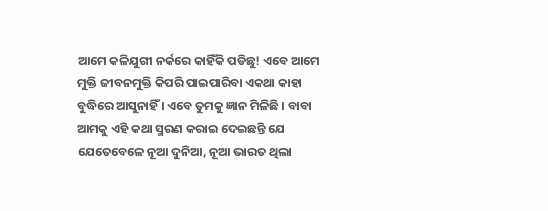ଆମେ କଳିଯୁଗୀ ନର୍କରେ କାହିଁକି ପଡିଛୁ! ଏବେ ଆମେ ମୁକ୍ତି ଜୀବନମୁକ୍ତି କିପରି ପାଇପାରିବା ଏକଥା କାହା ବୁଦ୍ଧିରେ ଆସୁନାହିଁ । ଏବେ ତୁମକୁ ଜ୍ଞାନ ମିଳିଛି । ବାବା ଆମକୁ ଏହି କଥା ସ୍ମରଣ କରାଇ ଦେଇଛନ୍ତି ଯେ ଯେତେବେଳେ ନୂଆ ଦୁନିଆ, ନୂଆ ଭାରତ ଥିଲା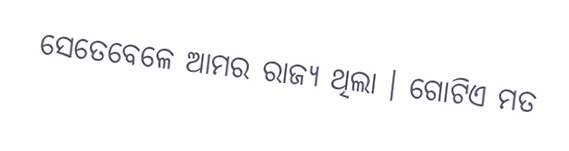ସେତେବେଳେ ଆମର ରାଜ୍ୟ ଥିଲା । ଗୋଟିଏ ମତ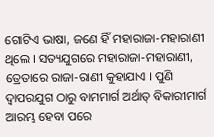ଗୋଟିଏ ଭାଷା, ଜଣେ ହିଁ ମହାରାଜା-ମହାରାଣୀ ଥିଲେ । ସତ୍ୟଯୁଗରେ ମହାରାଜା-ମହାରାଣୀ, ତ୍ରେତାରେ ରାଜା-ରାଣୀ କୁହାଯାଏ । ପୁଣି ଦ୍ୱାପରଯୁଗ ଠାରୁ ବାମମାର୍ଗ ଅର୍ଥାତ୍ ବିକାରୀମାର୍ଗ ଆରମ୍ଭ ହେବା ପରେ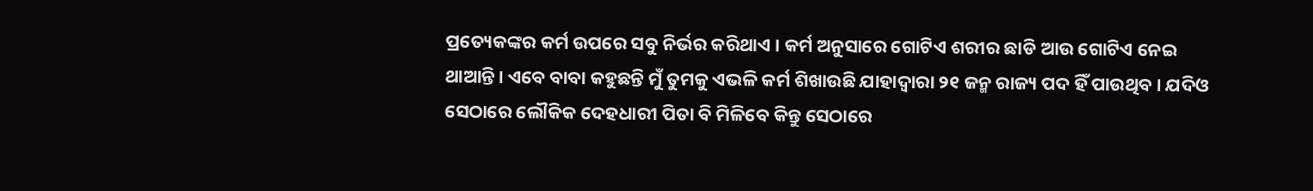ପ୍ରତ୍ୟେକଙ୍କର କର୍ମ ଉପରେ ସବୁ ନିର୍ଭର କରିଥାଏ । କର୍ମ ଅନୁସାରେ ଗୋଟିଏ ଶରୀର ଛାଡି ଆଉ ଗୋଟିଏ ନେଇ ଥାଆନ୍ତି । ଏବେ ବାବା କହୁଛନ୍ତି ମୁଁ ତୁମକୁ ଏଭଳି କର୍ମ ଶିଖାଉଛି ଯାହାଦ୍ୱାରା ୨୧ ଜନ୍ମ ରାଜ୍ୟ ପଦ ହିଁ ପାଉଥିବ । ଯଦିଓ ସେଠାରେ ଲୌକିକ ଦେହଧାରୀ ପିତା ବି ମିଳିବେ କିନ୍ତୁ ସେଠାରେ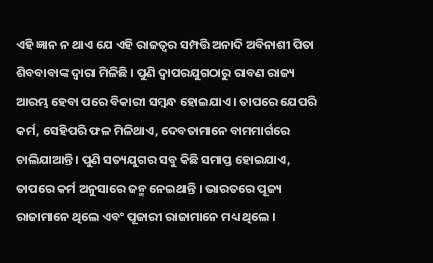ଏହି ଜ୍ଞାନ ନ ଥାଏ ଯେ ଏହି ରାଜତ୍ୱର ସମ୍ପତ୍ତି ଅନାଦି ଅବିନାଶୀ ପିତା ଶିବବାବାଙ୍କ ଦ୍ୱାରା ମିଳିଛି । ପୁଣି ଦ୍ୱାପରଯୁଗଠାରୁ ରାବଣ ରାଜ୍ୟ ଆରମ୍ଭ ହେବା ପରେ ବିକାରୀ ସମ୍ବନ୍ଧ ହୋଇଯାଏ । ତାପରେ ଯେପରି କର୍ମ, ସେହିପରି ଫଳ ମିଳିଥାଏ, ଦେବତାମାନେ ବାମମାର୍ଗରେ ଚାଲିଯାଆନ୍ତି । ପୁଣି ସତ୍ୟଯୁଗର ସବୁ କିଛି ସମାପ୍ତ ହୋଇଯାଏ, ତାପରେ କର୍ମ ଅନୁସାରେ ଜନ୍ମ ନେଇଥାନ୍ତି । ଭାରତରେ ପୂଜ୍ୟ ରାଜାମାନେ ଥିଲେ ଏବଂ ପୂଜାରୀ ରାଜାମାନେ ମଧ୍ୟ ଥିଲେ ।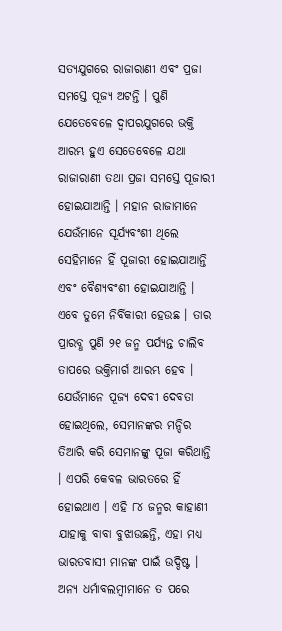ସତ୍ୟଯୁଗରେ ରାଜାରାଣୀ ଏବଂ ପ୍ରଜା ସମସ୍ତେ ପୂଜ୍ୟ ଅଟନ୍ତି । ପୁଣି ଯେତେବେଳେ ଦ୍ୱାପରଯୁଗରେ ଭକ୍ତି ଆରମ୍ଭ ହୁଏ ସେତେବେଳେ ଯଥା ରାଜାରାଣୀ ତଥା ପ୍ରଜା ସମସ୍ତେ ପୂଜାରୀ ହୋଇଯାଆନ୍ତି । ମହାନ ରାଜାମାନେ ଯେଉଁମାନେ ସୂର୍ଯ୍ୟବଂଶୀ ଥିଲେ ସେହିମାନେ ହିଁ ପୂଜାରୀ ହୋଇଯାଆନ୍ତି ଏବଂ ବୈଶ୍ୟବଂଶୀ ହୋଇଯାଆନ୍ତି । ଏବେ ତୁମେ ନିର୍ବିକାରୀ ହେଉଛ । ତାର ପ୍ରାରବ୍ଧ ପୁଣି ୨୧ ଜନ୍ମ ପର୍ଯ୍ୟନ୍ତ ଚାଲିବ ତାପରେ ଭକ୍ତିମାର୍ଗ ଆରମ୍ଭ ହେବ । ଯେଉଁମାନେ ପୂଜ୍ୟ ଦେବୀ ଦେବତା ହୋଇଥିଲେ, ସେମାନଙ୍କର ମନ୍ଦିର ତିଆରି କରି ସେମାନଙ୍କୁ ପୂଜା କରିଥାନ୍ତି । ଏପରି କେବଳ ଭାରତରେ ହିଁ ହୋଇଥାଏ । ଏହି ୮୪ ଜନ୍ମର କାହାଣୀ ଯାହାକୁ ବାବା ବୁଝାଉଛନ୍ତି, ଏହା ମଧ୍ୟ ଭାରତବାସୀ ମାନଙ୍କ ପାଇଁ ଉଦ୍ଦିଷ୍ଟ । ଅନ୍ୟ ଧର୍ମାବଲମ୍ବୀମାନେ ତ ପରେ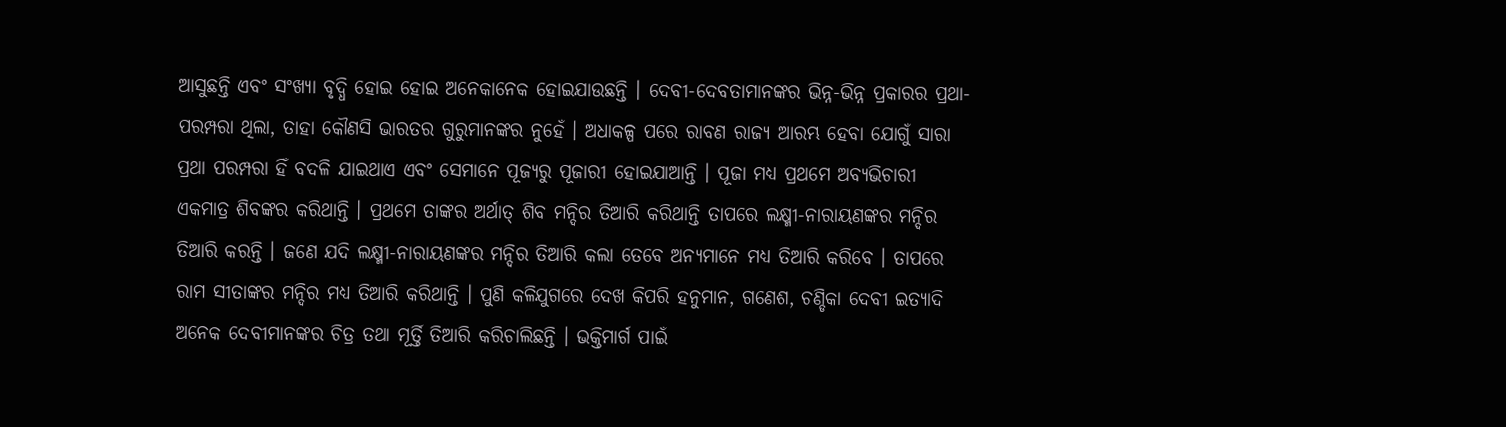ଆସୁଛନ୍ତି ଏବଂ ସଂଖ୍ୟା ବୃଦ୍ଧି ହୋଇ ହୋଇ ଅନେକାନେକ ହୋଇଯାଉଛନ୍ତି । ଦେବୀ-ଦେବତାମାନଙ୍କର ଭିନ୍ନ-ଭିନ୍ନ ପ୍ରକାରର ପ୍ରଥା-ପରମ୍ପରା ଥିଲା, ତାହା କୌଣସି ଭାରତର ଗୁରୁମାନଙ୍କର ନୁହେଁ । ଅଧାକଳ୍ପ ପରେ ରାବଣ ରାଜ୍ୟ ଆରମ୍ଭ ହେବା ଯୋଗୁଁ ସାରା ପ୍ରଥା ପରମ୍ପରା ହିଁ ବଦଳି ଯାଇଥାଏ ଏବଂ ସେମାନେ ପୂଜ୍ୟରୁ ପୂଜାରୀ ହୋଇଯାଆନ୍ତି । ପୂଜା ମଧ୍ୟ ପ୍ରଥମେ ଅବ୍ୟଭିଚାରୀ ଏକମାତ୍ର ଶିବଙ୍କର କରିଥାନ୍ତି । ପ୍ରଥମେ ତାଙ୍କର ଅର୍ଥାତ୍ ଶିବ ମନ୍ଦିର ତିଆରି କରିଥାନ୍ତି ତାପରେ ଲକ୍ଷ୍ମୀ-ନାରାୟଣଙ୍କର ମନ୍ଦିର ତିଆରି କରନ୍ତି । ଜଣେ ଯଦି ଲକ୍ଷ୍ମୀ-ନାରାୟଣଙ୍କର ମନ୍ଦିର ତିଆରି କଲା ତେବେ ଅନ୍ୟମାନେ ମଧ୍ୟ ତିଆରି କରିବେ । ତାପରେ ରାମ ସୀତାଙ୍କର ମନ୍ଦିର ମଧ୍ୟ ତିଆରି କରିଥାନ୍ତି । ପୁଣି କଳିଯୁଗରେ ଦେଖ କିପରି ହନୁମାନ, ଗଣେଶ, ଚଣ୍ଡିକା ଦେବୀ ଇତ୍ୟାଦି ଅନେକ ଦେବୀମାନଙ୍କର ଚିତ୍ର ତଥା ମୂର୍ତ୍ତି ତିଆରି କରିଚାଲିଛନ୍ତି । ଭକ୍ତିମାର୍ଗ ପାଇଁ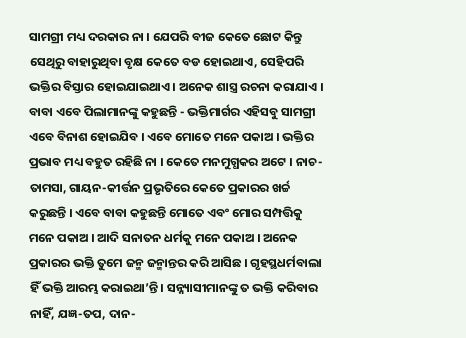ସାମଗ୍ରୀ ମଧ୍ୟ ଦରକାର ନା । ଯେପରି ବୀଜ କେତେ ଛୋଟ କିନ୍ତୁ ସେଥିରୁ ବାହାରୁଥିବା ବୃକ୍ଷ କେତେ ବଡ ହୋଇଥାଏ, ସେହିପରି ଭକ୍ତିର ବିସ୍ତାର ହୋଇଯାଇଥାଏ । ଅନେକ ଶାସ୍ତ୍ର ରଚନା କରାଯାଏ । ବାବା ଏବେ ପିଲାମାନଙ୍କୁ କହୁଛନ୍ତି - ଭକ୍ତିମାର୍ଗର ଏହିସବୁ ସାମଗ୍ରୀ ଏବେ ବିନାଶ ହୋଇଯିବ । ଏବେ ମୋତେ ମନେ ପକାଅ । ଭକ୍ତିର ପ୍ରଭାବ ମଧ୍ୟ ବହୁତ ରହିଛି ନା । କେତେ ମନମୁଗ୍ଧକର ଅଟେ । ନାଚ-ତାମସା, ଗାୟନ-କୀର୍ତ୍ତନ ପ୍ରଭୃତିରେ କେତେ ପ୍ରକାରର ଖର୍ଚ୍ଚ କରୁଛନ୍ତି । ଏବେ ବାବା କହୁଛନ୍ତି ମୋତେ ଏବଂ ମୋର ସମ୍ପତ୍ତିକୁ ମନେ ପକାଅ । ଆଦି ସନାତନ ଧର୍ମକୁ ମନେ ପକାଅ । ଅନେକ ପ୍ରକାରର ଭକ୍ତି ତୁମେ ଜନ୍ମ ଜନ୍ମାନ୍ତର କରି ଆସିଛ । ଗୃହସ୍ଥଧର୍ମବାଲା ହିଁ ଭକ୍ତି ଆରମ୍ଭ କରାଇଥା’ନ୍ତି । ସନ୍ନ୍ୟାସୀମାନଙ୍କୁ ତ ଭକ୍ତି କରିବାର ନାହିଁ, ଯଜ୍ଞ-ତପ, ଦାନ-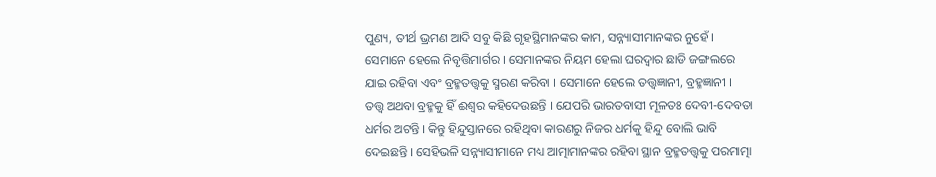ପୁଣ୍ୟ, ତୀର୍ଥ ଭ୍ରମଣ ଆଦି ସବୁ କିଛି ଗୃହସ୍ଥିମାନଙ୍କର କାମ, ସନ୍ନ୍ୟାସୀମାନଙ୍କର ନୁହେଁ । ସେମାନେ ହେଲେ ନିବୃତ୍ତିମାର୍ଗର । ସେମାନଙ୍କର ନିୟମ ହେଲା ଘରଦ୍ୱାର ଛାଡି ଜଙ୍ଗଲରେ ଯାଇ ରହିବା ଏବଂ ବ୍ରହ୍ମତତ୍ତ୍ୱକୁ ସ୍ମରଣ କରିବା । ସେମାନେ ହେଲେ ତତ୍ତ୍ୱଜ୍ଞାନୀ, ବ୍ରହ୍ମଜ୍ଞାନୀ । ତତ୍ତ୍ୱ ଅଥବା ବ୍ରହ୍ମକୁ ହିଁ ଈଶ୍ୱର କହିଦେଉଛନ୍ତି । ଯେପରି ଭାରତବାସୀ ମୂଳତଃ ଦେବୀ-ଦେବତା ଧର୍ମର ଅଟନ୍ତି । କିନ୍ତୁ ହିନ୍ଦୁସ୍ତାନରେ ରହିଥିବା କାରଣରୁ ନିଜର ଧର୍ମକୁ ହିନ୍ଦୁ ବୋଲି ଭାବି ଦେଇଛନ୍ତି । ସେହିଭଳି ସନ୍ନ୍ୟାସୀମାନେ ମଧ୍ୟ ଆତ୍ମାମାନଙ୍କର ରହିବା ସ୍ଥାନ ବ୍ରହ୍ମତତ୍ତ୍ୱକୁ ପରମାତ୍ମା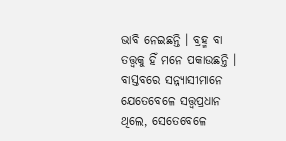ଭାବି ନେଇଛନ୍ତି । ବ୍ରହ୍ମ ବା ତତ୍ତ୍ୱକୁ ହିଁ ମନେ ପକାଉଛନ୍ତି । ବାସ୍ତବରେ ସନ୍ନ୍ୟାସୀମାନେ ଯେତେବେଳେ ସତ୍ତ୍ୱପ୍ରଧାନ ଥିଲେ, ସେତେବେଳେ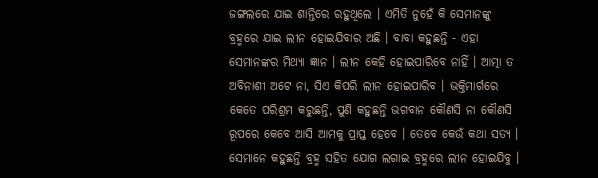ଜଙ୍ଗଲରେ ଯାଇ ଶାନ୍ତିରେ ରହୁଥିଲେ । ଏମିତି ନୁହେଁ କି ସେମାନଙ୍କୁ ବ୍ରହ୍ମରେ ଯାଇ ଲୀନ ହୋଇଯିବାର ଅଛି । ବାବା କହୁଛନ୍ତି - ଏହା ସେମାନଙ୍କର ମିଥ୍ୟା ଜ୍ଞାନ । ଲୀନ କେହି ହୋଇପାରିବେ ନାହିଁ । ଆତ୍ମା ତ ଅବିନାଶୀ ଅଟେ ନା, ସିଏ କିପରି ଲୀନ ହୋଇପାରିବ । ଭକ୍ତିମାର୍ଗରେ କେତେ ପରିଶ୍ରମ କରୁଛନ୍ତି, ପୁଣି କହୁଛନ୍ତି ଭଗବାନ କୌଣସି ନା କୌଣସି ରୂପରେ କେବେ ଆସି ଆମକୁ ପ୍ରାପ୍ତ ହେବେ । ତେବେ କେଉଁ କଥା ସତ୍ୟ । ସେମାନେ କହୁଛନ୍ତି ବ୍ରହ୍ମ ସହିତ ଯୋଗ ଲଗାଇ ବ୍ରହ୍ମରେ ଲୀନ ହୋଇଯିବୁ ।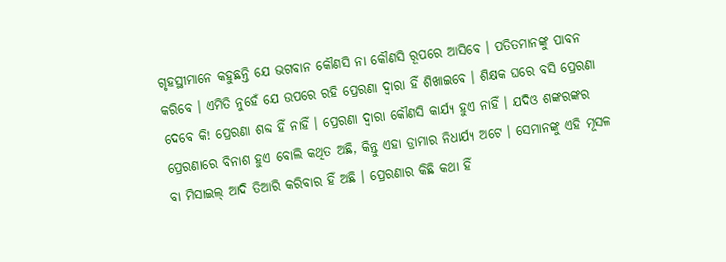ଗୃହସ୍ଥୀମାନେ କହୁଛନ୍ତି ଯେ ଭଗବାନ କୌଣସି ନା କୌଣସି ରୂପରେ ଆସିବେ । ପତିତମାନଙ୍କୁ ପାବନ କରିବେ । ଏମିତି ନୁହେଁ ଯେ ଉପରେ ରହି ପ୍ରେରଣା ଦ୍ୱାରା ହିଁ ଶିଖାଇବେ । ଶିକ୍ଷକ ଘରେ ବସି ପ୍ରେରଣା ଦେବେ କି! ପ୍ରେରଣା ଶବ୍ଦ ହିଁ ନାହିଁ । ପ୍ରେରଣା ଦ୍ୱାରା କୌଣସି କାର୍ଯ୍ୟ ହୁଏ ନାହିଁ । ଯଦିଓ ଶଙ୍କରଙ୍କର ପ୍ରେରଣାରେ ବିନାଶ ହୁଏ ବୋଲି କଥିତ ଅଛି, କିନ୍ତୁ ଏହା ଡ୍ରାମାର ନିଧାର୍ଯ୍ୟ ଅଟେ । ସେମାନଙ୍କୁ ଏହି ମୂସଳ ବା ମିସାଇଲ୍ ଆଦି ତିଆରି କରିବାର ହିଁ ଅଛି । ପ୍ରେରଣାର କିଛି କଥା ହିଁ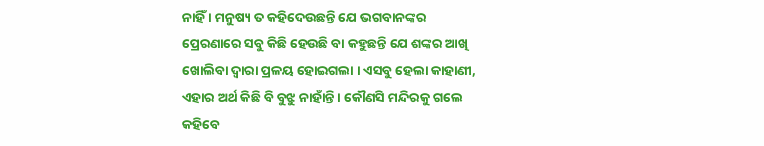ନାହିଁ । ମନୁଷ୍ୟ ତ କହିଦେଉଛନ୍ତି ଯେ ଭଗବାନଙ୍କର ପ୍ରେରଣାରେ ସବୁ କିଛି ହେଉଛି ବା କହୁଛନ୍ତି ଯେ ଶଙ୍କର ଆଖି ଖୋଲିବା ଦ୍ୱାରା ପ୍ରଳୟ ହୋଇଗଲା । ଏସବୁ ହେଲା କାହାଣୀ, ଏହାର ଅର୍ଥ କିଛି ବି ବୁଝୁ ନାହାଁନ୍ତି । କୌଣସି ମନ୍ଦିରକୁ ଗଲେ କହିବେ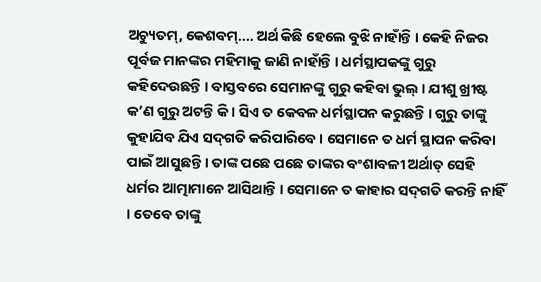ଅଚ୍ୟୁତମ୍‌, କେଶବମ୍‌.... ଅର୍ଥ କିଛି ହେଲେ ବୁଝି ନାହାଁନ୍ତି । କେହି ନିଜର ପୂର୍ବଜ ମାନଙ୍କର ମହିମାକୁ ଜାଣି ନାହାଁନ୍ତି । ଧର୍ମସ୍ଥାପକଙ୍କୁ ଗୁରୁ କହିଦେଉଛନ୍ତି । ବାସ୍ତବରେ ସେମାନଙ୍କୁ ଗୁରୁ କହିବା ଭୁଲ୍ । ଯୀଶୁ ଖ୍ରୀଷ୍ଟ କ’ଣ ଗୁରୁ ଅଟନ୍ତି କି । ସିଏ ତ କେବଳ ଧର୍ମସ୍ଥାପନ କରୁଛନ୍ତି । ଗୁରୁ ତାଙ୍କୁ କୁହାଯିବ ଯିଏ ସଦ୍‌ଗତି କରିପାରିବେ । ସେମାନେ ତ ଧର୍ମ ସ୍ଥାପନ କରିବା ପାଇଁ ଆସୁଛନ୍ତି । ତାଙ୍କ ପଛେ ପଛେ ତାଙ୍କର ବଂଶାବଳୀ ଅର୍ଥାତ୍ ସେହି ଧର୍ମର ଆତ୍ମାମାନେ ଆସିଥାନ୍ତି । ସେମାନେ ତ କାହାର ସଦ୍‌ଗତି କରନ୍ତି ନାହିଁ । ତେବେ ତାଙ୍କୁ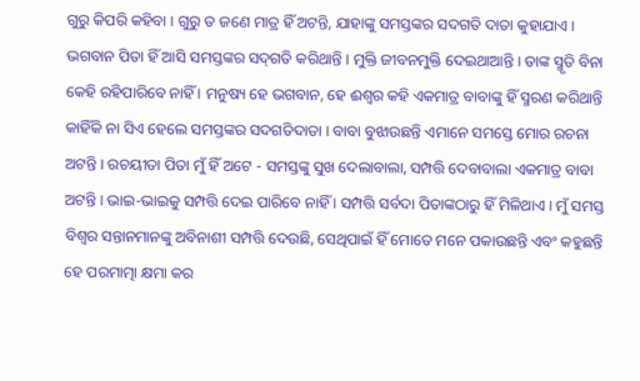ଗୁରୁ କିପରି କହିବା । ଗୁରୁ ତ ଜଣେ ମାତ୍ର ହିଁ ଅଟନ୍ତି, ଯାହାଙ୍କୁ ସମସ୍ତଙ୍କର ସଦଗତି ଦାତା କୁହାଯାଏ । ଭଗବାନ ପିତା ହିଁ ଆସି ସମସ୍ତଙ୍କର ସଦ୍‌ଗତି କରିଥାନ୍ତି । ମୁକ୍ତି ଜୀବନମୁକ୍ତି ଦେଇଥାଆନ୍ତି । ତାଙ୍କ ସ୍ମୃତି ବିନା କେହି ରହିପାରିବେ ନାହିଁ । ମନୁଷ୍ୟ ହେ ଭଗବାନ, ହେ ଈଶ୍ୱର କହି ଏକମାତ୍ର ବାବାଙ୍କୁ ହିଁ ସ୍ମରଣ କରିଥାନ୍ତି କାହିଁକି ନା ସିଏ ହେଲେ ସମସ୍ତଙ୍କର ସଦଗତିଦାତା । ବାବା ବୁଝାଉଛନ୍ତି ଏମାନେ ସମସ୍ତେ ମୋର ରଚନା ଅଟନ୍ତି । ରଚୟୀତା ପିତା ମୁଁ ହିଁ ଅଟେ - ସମସ୍ତଙ୍କୁ ସୁଖ ଦେଲାବାଲା, ସମ୍ପତ୍ତି ଦେବାବାଲା ଏକମାତ୍ର ବାବା ଅଟନ୍ତି । ଭାଇ-ଭାଇକୁ ସମ୍ପତ୍ତି ଦେଇ ପାରିବେ ନାହିଁ । ସମ୍ପତ୍ତି ସର୍ବଦା ପିତାଙ୍କଠାରୁ ହିଁ ମିଳିଥାଏ । ମୁଁ ସମସ୍ତ ବିଶ୍ୱର ସନ୍ତାନମାନଙ୍କୁ ଅବିନାଶୀ ସମ୍ପତ୍ତି ଦେଉଛି, ସେଥିପାଇଁ ହିଁ ମୋତେ ମନେ ପକାଉଛନ୍ତି ଏବଂ କହୁଛନ୍ତି ହେ ପରମାତ୍ମା କ୍ଷମା କର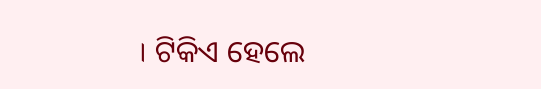। ଟିକିଏ ହେଲେ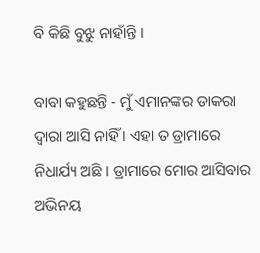ବି କିଛି ବୁଝୁ ନାହାଁନ୍ତି ।

ବାବା କହୁଛନ୍ତି - ମୁଁ ଏମାନଙ୍କର ଡାକରା ଦ୍ୱାରା ଆସି ନାହିଁ । ଏହା ତ ଡ୍ରାମାରେ ନିଧାର୍ଯ୍ୟ ଅଛି । ଡ୍ରାମାରେ ମୋର ଆସିବାର ଅଭିନୟ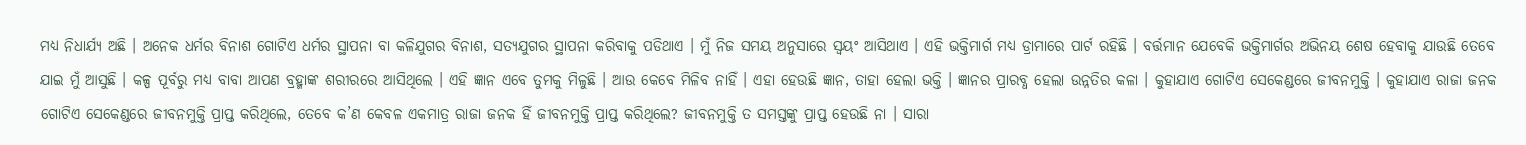ମଧ୍ୟ ନିଧାର୍ଯ୍ୟ ଅଛି । ଅନେକ ଧର୍ମର ବିନାଶ ଗୋଟିଏ ଧର୍ମର ସ୍ଥାପନା ବା କଳିଯୁଗର ବିନାଶ, ସତ୍ୟଯୁଗର ସ୍ଥାପନା କରିବାକୁ ପଡିଥାଏ । ମୁଁ ନିଜ ସମୟ ଅନୁସାରେ ସ୍ୱୟଂ ଆସିଥାଏ । ଏହି ଭକ୍ତିମାର୍ଗ ମଧ୍ୟ ଡ୍ରାମାରେ ପାର୍ଟ ରହିଛି । ବର୍ତ୍ତମାନ ଯେବେକି ଭକ୍ତିମାର୍ଗର ଅଭିନୟ ଶେଷ ହେବାକୁ ଯାଉଛି ତେବେ ଯାଇ ମୁଁ ଆସୁଛି । କଳ୍ପ ପୂର୍ବରୁ ମଧ୍ୟ ବାବା ଆପଣ ବ୍ରହ୍ମାଙ୍କ ଶରୀରରେ ଆସିଥିଲେ । ଏହି ଜ୍ଞାନ ଏବେ ତୁମକୁ ମିଳୁଛି । ଆଉ କେବେ ମିଳିବ ନାହିଁ । ଏହା ହେଉଛି ଜ୍ଞାନ, ତାହା ହେଲା ଭକ୍ତି । ଜ୍ଞାନର ପ୍ରାରବ୍ଧ ହେଲା ଉନ୍ନତିର କଳା । କୁହାଯାଏ ଗୋଟିଏ ସେକେଣ୍ଡରେ ଜୀବନମୁକ୍ତି । କୁହାଯାଏ ରାଜା ଜନକ ଗୋଟିଏ ସେକେଣ୍ଡରେ ଜୀବନମୁକ୍ତି ପ୍ରାପ୍ତ କରିଥିଲେ, ତେବେ କ’ଣ କେବଳ ଏକମାତ୍ର ରାଜା ଜନକ ହିଁ ଜୀବନମୁକ୍ତି ପ୍ରାପ୍ତ କରିଥିଲେ? ଜୀବନମୁକ୍ତି ତ ସମସ୍ତଙ୍କୁ ପ୍ରାପ୍ତ ହେଉଛି ନା । ସାରା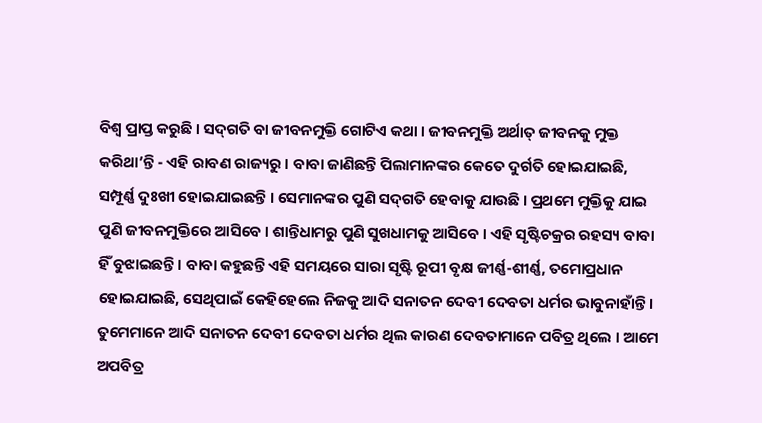ବିଶ୍ୱ ପ୍ରାପ୍ତ କରୁଛି । ସଦ୍‌ଗତି ବା ଜୀବନମୁକ୍ତି ଗୋଟିଏ କଥା । ଜୀବନମୁକ୍ତି ଅର୍ଥାତ୍ ଜୀବନକୁ ମୁକ୍ତ କରିଥା’ନ୍ତି - ଏହି ରାବଣ ରାଜ୍ୟରୁ । ବାବା ଜାଣିଛନ୍ତି ପିଲାମାନଙ୍କର କେତେ ଦୁର୍ଗତି ହୋଇଯାଇଛି, ସମ୍ପୂର୍ଣ୍ଣ ଦୁଃଖୀ ହୋଇଯାଇଛନ୍ତି । ସେମାନଙ୍କର ପୁଣି ସଦ୍‌ଗତି ହେବାକୁ ଯାଉଛି । ପ୍ରଥମେ ମୁକ୍ତିକୁ ଯାଇ ପୁଣି ଜୀବନମୁକ୍ତିରେ ଆସିବେ । ଶାନ୍ତିଧାମରୁ ପୁଣି ସୁଖଧାମକୁ ଆସିବେ । ଏହି ସୃଷ୍ଟିଚକ୍ରର ରହସ୍ୟ ବାବା ହିଁ ବୁଝାଇଛନ୍ତି । ବାବା କହୁଛନ୍ତି ଏହି ସମୟରେ ସାରା ସୃଷ୍ଟି ରୂପୀ ବୃକ୍ଷ ଜୀର୍ଣ୍ଣ-ଶୀର୍ଣ୍ଣ, ତମୋପ୍ରଧାନ ହୋଇଯାଇଛି, ସେଥିପାଇଁ କେହିହେଲେ ନିଜକୁ ଆଦି ସନାତନ ଦେବୀ ଦେବତା ଧର୍ମର ଭାବୁନାହାଁନ୍ତି । ତୁମେମାନେ ଆଦି ସନାତନ ଦେବୀ ଦେବତା ଧର୍ମର ଥିଲ କାରଣ ଦେବତାମାନେ ପବିତ୍ର ଥିଲେ । ଆମେ ଅପବିତ୍ର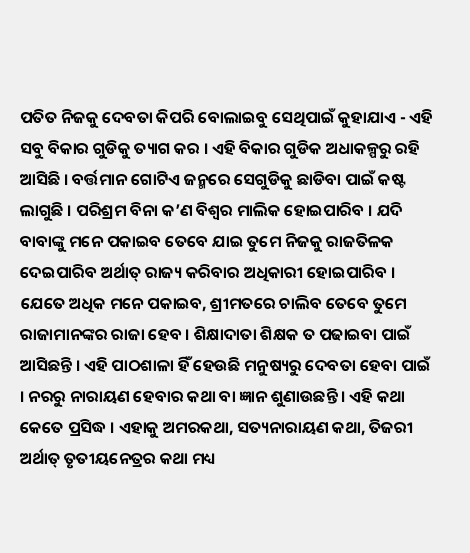ପତିତ ନିଜକୁ ଦେବତା କିପରି ବୋଲାଇବୁ ସେଥିପାଇଁ କୁହାଯାଏ - ଏହି ସବୁ ବିକାର ଗୁଡିକୁ ତ୍ୟାଗ କର । ଏହି ବିକାର ଗୁଡିକ ଅଧାକଳ୍ପରୁ ରହି ଆସିଛି । ବର୍ତ୍ତମାନ ଗୋଟିଏ ଜନ୍ମରେ ସେଗୁଡିକୁ ଛାଡିବା ପାଇଁ କଷ୍ଟ ଲାଗୁଛି । ପରିଶ୍ରମ ବିନା କ’ଣ ବିଶ୍ୱର ମାଲିକ ହୋଇପାରିବ । ଯଦି ବାବାଙ୍କୁ ମନେ ପକାଇବ ତେବେ ଯାଇ ତୁମେ ନିଜକୁ ରାଜତିଳକ ଦେଇପାରିବ ଅର୍ଥାତ୍ ରାଜ୍ୟ କରିବାର ଅଧିକାରୀ ହୋଇପାରିବ । ଯେତେ ଅଧିକ ମନେ ପକାଇବ, ଶ୍ରୀମତରେ ଚାଲିବ ତେବେ ତୁମେ ରାଜାମାନଙ୍କର ରାଜା ହେବ । ଶିକ୍ଷାଦାତା ଶିକ୍ଷକ ତ ପଢାଇବା ପାଇଁ ଆସିଛନ୍ତି । ଏହି ପାଠଶାଳା ହିଁ ହେଉଛି ମନୁଷ୍ୟରୁ ଦେବତା ହେବା ପାଇଁ । ନରରୁ ନାରାୟଣ ହେବାର କଥା ବା ଜ୍ଞାନ ଶୁଣାଉଛନ୍ତି । ଏହି କଥା କେତେ ପ୍ରସିଦ୍ଧ । ଏହାକୁ ଅମରକଥା, ସତ୍ୟନାରାୟଣ କଥା, ତିଜରୀ ଅର୍ଥାତ୍ ତୃତୀୟନେତ୍ରର କଥା ମଧ୍ୟ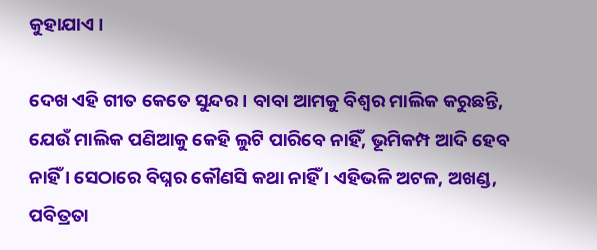କୁହାଯାଏ ।

ଦେଖ ଏହି ଗୀତ କେତେ ସୁନ୍ଦର । ବାବା ଆମକୁ ବିଶ୍ୱର ମାଲିକ କରୁଛନ୍ତି, ଯେଉଁ ମାଲିକ ପଣିଆକୁ କେହି ଲୁଟି ପାରିବେ ନାହିଁ, ଭୂମିକମ୍ପ ଆଦି ହେବ ନାହିଁ । ସେଠାରେ ବିଘ୍ନର କୌଣସି କଥା ନାହିଁ । ଏହିଭଳି ଅଟଳ, ଅଖଣ୍ଡ, ପବିତ୍ରତା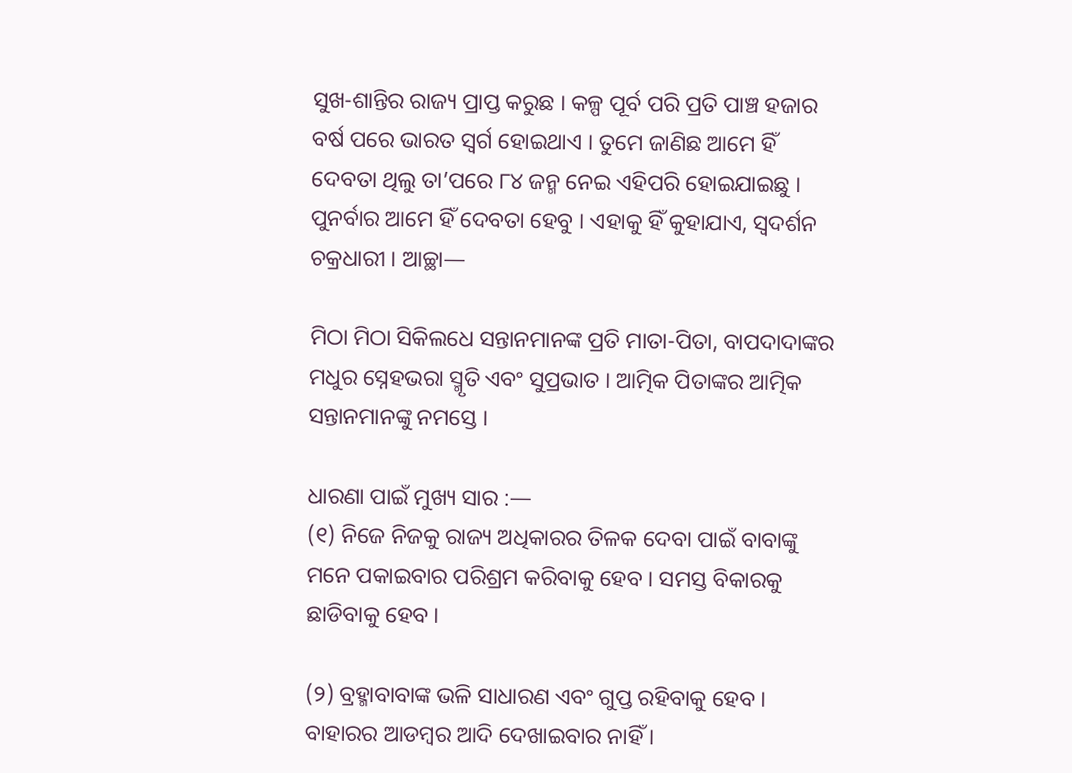ସୁଖ-ଶାନ୍ତିର ରାଜ୍ୟ ପ୍ରାପ୍ତ କରୁଛ । କଳ୍ପ ପୂର୍ବ ପରି ପ୍ରତି ପାଞ୍ଚ ହଜାର ବର୍ଷ ପରେ ଭାରତ ସ୍ୱର୍ଗ ହୋଇଥାଏ । ତୁମେ ଜାଣିଛ ଆମେ ହିଁ ଦେବତା ଥିଲୁ ତା’ପରେ ୮୪ ଜନ୍ମ ନେଇ ଏହିପରି ହୋଇଯାଇଛୁ । ପୁନର୍ବାର ଆମେ ହିଁ ଦେବତା ହେବୁ । ଏହାକୁ ହିଁ କୁହାଯାଏ, ସ୍ୱଦର୍ଶନ ଚକ୍ରଧାରୀ । ଆଚ୍ଛା—

ମିଠା ମିଠା ସିକିଲଧେ ସନ୍ତାନମାନଙ୍କ ପ୍ରତି ମାତା-ପିତା, ବାପଦାଦାଙ୍କର ମଧୁର ସ୍ନେହଭରା ସ୍ମୃତି ଏବଂ ସୁପ୍ରଭାତ । ଆତ୍ମିକ ପିତାଙ୍କର ଆତ୍ମିକ ସନ୍ତାନମାନଙ୍କୁ ନମସ୍ତେ ।

ଧାରଣା ପାଇଁ ମୁଖ୍ୟ ସାର :—
(୧) ନିଜେ ନିଜକୁ ରାଜ୍ୟ ଅଧିକାରର ତିଳକ ଦେବା ପାଇଁ ବାବାଙ୍କୁ ମନେ ପକାଇବାର ପରିଶ୍ରମ କରିବାକୁ ହେବ । ସମସ୍ତ ବିକାରକୁ ଛାଡିବାକୁ ହେବ ।

(୨) ବ୍ରହ୍ମାବାବାଙ୍କ ଭଳି ସାଧାରଣ ଏବଂ ଗୁପ୍ତ ରହିବାକୁ ହେବ । ବାହାରର ଆଡମ୍ବର ଆଦି ଦେଖାଇବାର ନାହିଁ ।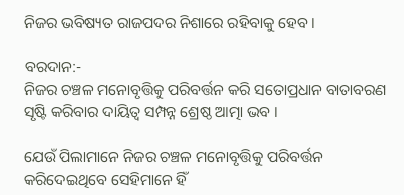ନିଜର ଭବିଷ୍ୟତ ରାଜପଦର ନିଶାରେ ରହିବାକୁ ହେବ ।

ବରଦାନ:-
ନିଜର ଚଞ୍ଚଳ ମନୋବୃତ୍ତିକୁ ପରିବର୍ତ୍ତନ କରି ସତୋପ୍ରଧାନ ବାତାବରଣ ସୃଷ୍ଟି କରିବାର ଦାୟିତ୍ୱ ସମ୍ପନ୍ନ ଶ୍ରେଷ୍ଠ ଆତ୍ମା ଭବ ।

ଯେଉଁ ପିଲାମାନେ ନିଜର ଚଞ୍ଚଳ ମନୋବୃତ୍ତିକୁ ପରିବର୍ତ୍ତନ କରିଦେଇଥିବେ ସେହିମାନେ ହିଁ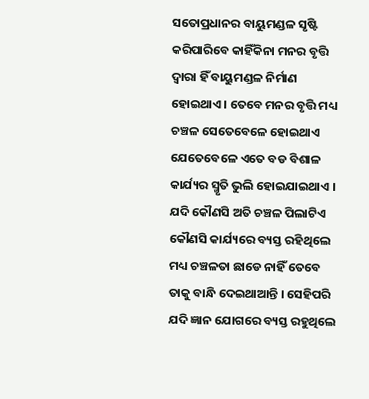ସତୋପ୍ରଧାନର ବାୟୁମଣ୍ଡଳ ସୃଷ୍ଟି କରିପାରିବେ କାହିଁକିନା ମନର ବୃତ୍ତି ଦ୍ୱାରା ହିଁ ବାୟୁମଣ୍ଡଳ ନିର୍ମାଣ ହୋଇଥାଏ । ତେବେ ମନର ବୃତ୍ତି ମଧ୍ୟ ଚଞ୍ଚଳ ସେତେବେଳେ ହୋଇଥାଏ ଯେତେବେଳେ ଏତେ ବଡ ବିଶାଳ କାର୍ଯ୍ୟର ସ୍ମୃତି ଭୁଲି ହୋଇଯାଇଥାଏ । ଯଦି କୌଣସି ଅତି ଚଞ୍ଚଳ ପିଲାଟିଏ କୌଣସି କାର୍ଯ୍ୟରେ ବ୍ୟସ୍ତ ରହିଥିଲେ ମଧ୍ୟ ଚଞ୍ଚଳତା ଛାଡେ ନାହିଁ ତେବେ ତାକୁ ବାନ୍ଧି ଦେଇଥାଆନ୍ତି । ସେହିପରି ଯଦି ଜ୍ଞାନ ଯୋଗରେ ବ୍ୟସ୍ତ ରହୁଥିଲେ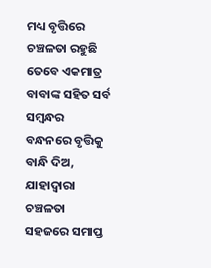ମଧ୍ୟ ବୃତ୍ତିରେ ଚଞ୍ଚଳତା ରହୁଛି ତେବେ ଏକମାତ୍ର ବାବାଙ୍କ ସହିତ ସର୍ବ ସମ୍ବନ୍ଧର ବନ୍ଧନରେ ବୃତ୍ତିକୁ ବାନ୍ଧି ଦିଅ, ଯାହାଦ୍ୱାରା ଚଞ୍ଚଳତା ସହଜରେ ସମାପ୍ତ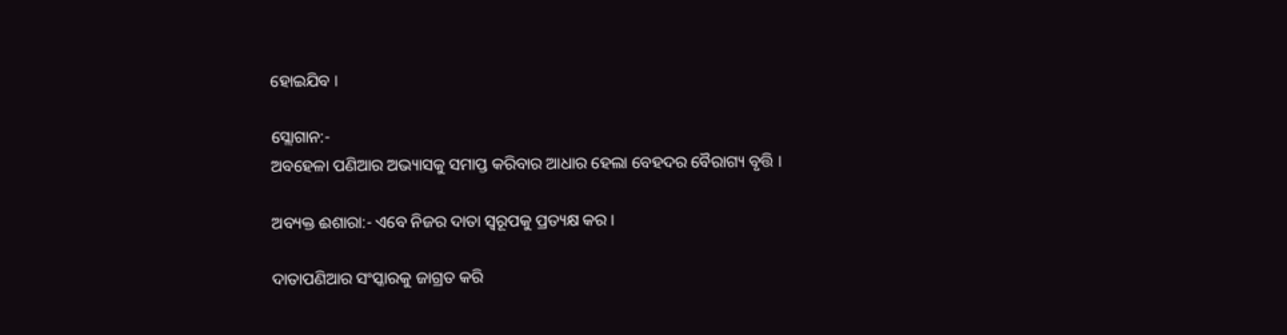ହୋଇଯିବ ।

ସ୍ଲୋଗାନ:-
ଅବହେଳା ପଣିଆର ଅଭ୍ୟାସକୁ ସମାପ୍ତ କରିବାର ଆଧାର ହେଲା ବେହଦର ବୈରାଗ୍ୟ ବୃତ୍ତି ।

ଅବ୍ୟକ୍ତ ଈଶାରା:- ଏବେ ନିଜର ଦାତା ସ୍ୱରୂପକୁ ପ୍ରତ୍ୟକ୍ଷ କର ।

ଦାତାପଣିଆର ସଂସ୍କାରକୁ ଜାଗ୍ରତ କରି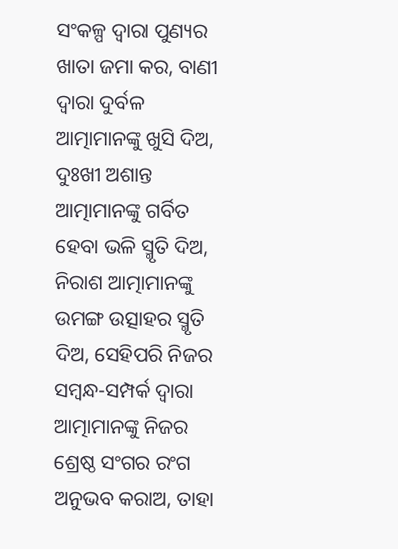ସଂକଳ୍ପ ଦ୍ୱାରା ପୁଣ୍ୟର ଖାତା ଜମା କର, ବାଣୀ ଦ୍ୱାରା ଦୁର୍ବଳ ଆତ୍ମାମାନଙ୍କୁ ଖୁସି ଦିଅ, ଦୁଃଖୀ ଅଶାନ୍ତ ଆତ୍ମାମାନଙ୍କୁ ଗର୍ବିତ ହେବା ଭଳି ସ୍ମୃତି ଦିଅ, ନିରାଶ ଆତ୍ମାମାନଙ୍କୁ ଉମଙ୍ଗ ଉତ୍ସାହର ସ୍ମୃତି ଦିଅ, ସେହିପରି ନିଜର ସମ୍ବନ୍ଧ-ସମ୍ପର୍କ ଦ୍ୱାରା ଆତ୍ମାମାନଙ୍କୁ ନିଜର ଶ୍ରେଷ୍ଠ ସଂଗର ରଂଗ ଅନୁଭବ କରାଅ, ତାହା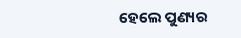ହେଲେ ପୁଣ୍ୟର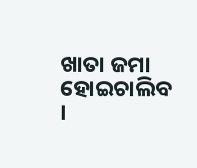ଖାତା ଜମା ହୋଇଚାଲିବ ।